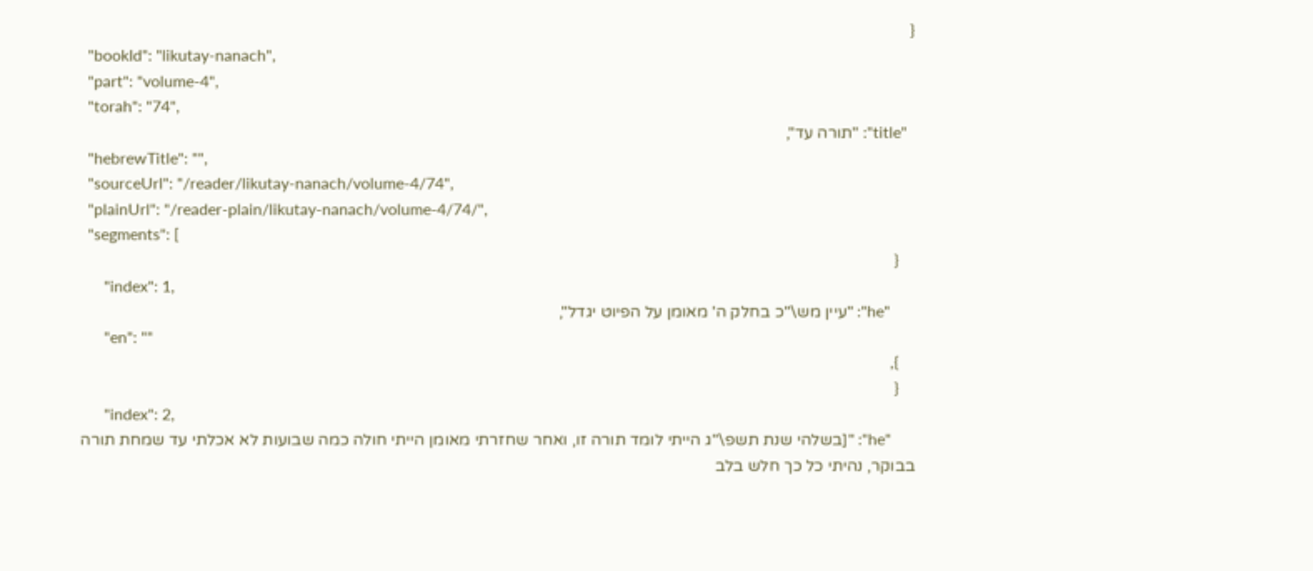{
  "bookId": "likutay-nanach",
  "part": "volume-4",
  "torah": "74",
  "title": "תורה עד",
  "hebrewTitle": "",
  "sourceUrl": "/reader/likutay-nanach/volume-4/74",
  "plainUrl": "/reader-plain/likutay-nanach/volume-4/74/",
  "segments": [
    {
      "index": 1,
      "he": "עיין מש\"כ בחלק ה' מאומן על הפיוט יגדל",
      "en": ""
    },
    {
      "index": 2,
      "he": "[בשלהי שנת תשפ\"ג הייתי לומד תורה זו, ואחר שחזרתי מאומן הייתי חולה כמה שבועות לא אכלתי עד שמחת תורה בבוקר, נהיתי כל כך חלש בלב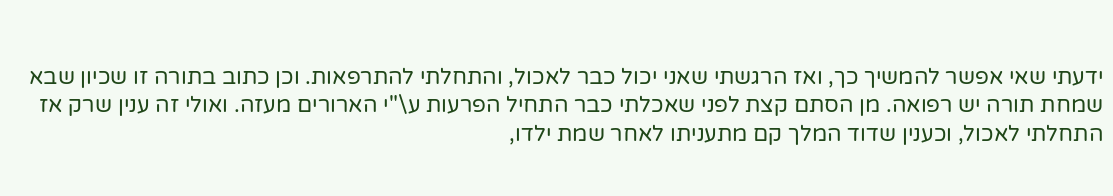ידעתי שאי אפשר להמשיך כך, ואז הרגשתי שאני יכול כבר לאכול, והתחלתי להתרפאות. וכן כתוב בתורה זו שכיון שבא שמחת תורה יש רפואה. מן הסתם קצת לפני שאכלתי כבר התחיל הפרעות ע\"י הארורים מעזה. ואולי זה ענין שרק אז התחלתי לאכול, וכענין שדוד המלך קם מתעניתו לאחר שמת ילדו,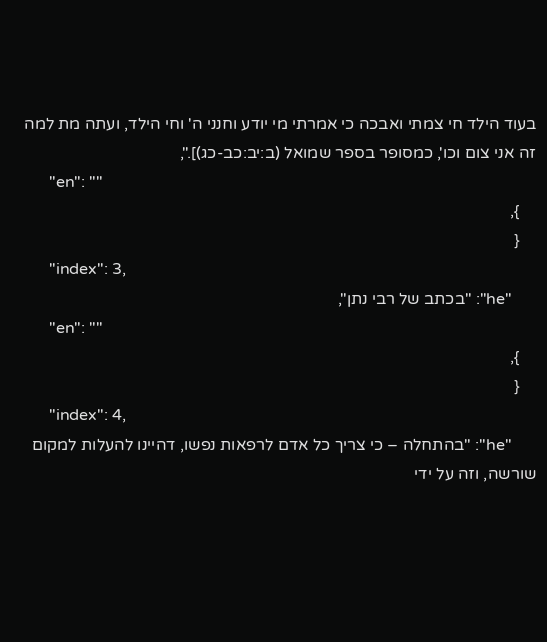בעוד הילד חי צמתי ואבכה כי אמרתי מי יודע וחנני ה' וחי הילד, ועתה מת למה זה אני צום וכו', כמסופר בספר שמואל (ב:יב:כב-כג)].",
      "en": ""
    },
    {
      "index": 3,
      "he": "בכתב של רבי נתן",
      "en": ""
    },
    {
      "index": 4,
      "he": "בהתחלה – כי צריך כל אדם לרפאות נפשו, דהיינו להעלות למקום שורשה, וזה על ידי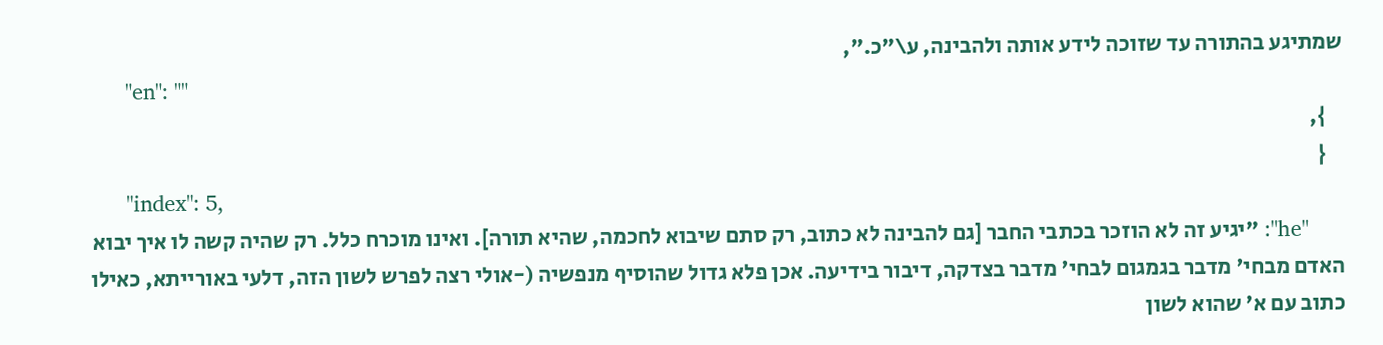שמתיגע בהתורה עד שזוכה לידע אותה ולהבינה, ע\"כ.",
      "en": ""
    },
    {
      "index": 5,
      "he": "יגיע זה לא הוזכר בכתבי החבר [גם להבינה לא כתוב, רק סתם שיבוא לחכמה, שהיא תורה]. ואינו מוכרח כלל. רק שהיה קשה לו איך יבוא האדם מבחי' מדבר בגמגום לבחי' מדבר בצדקה, דיבור בידיעה. אכן פלא גדול שהוסיף מנפשיה (-אולי רצה לפרש לשון הזה, דלעי באורייתא, כאילו כתוב עם א' שהוא לשון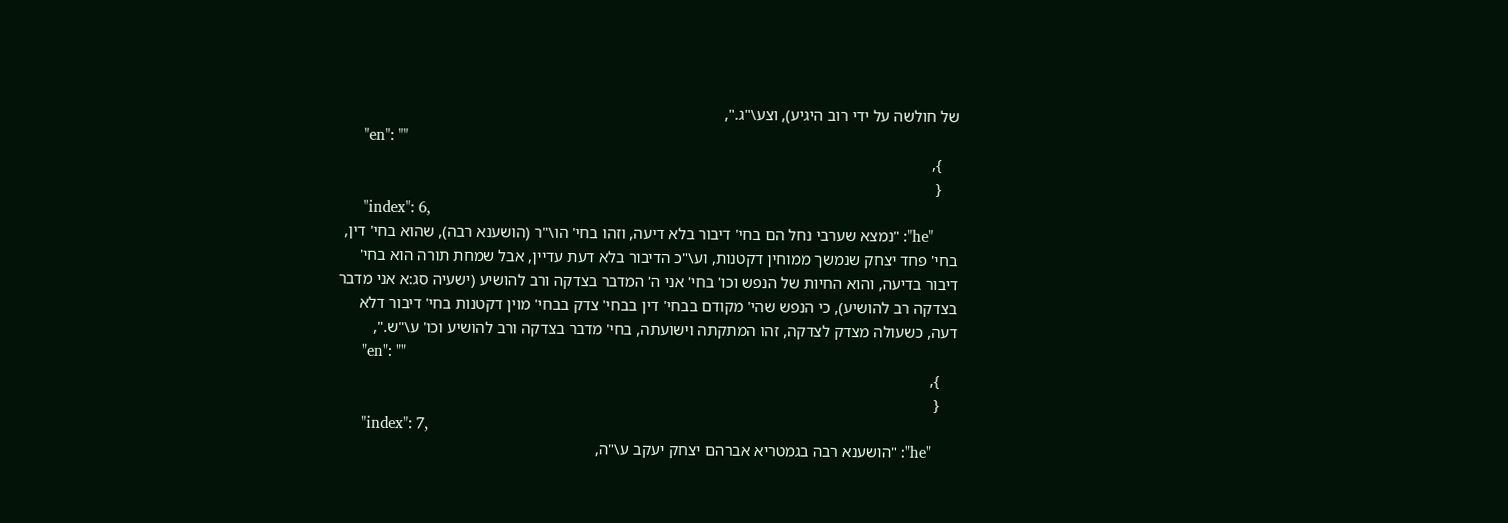של חולשה על ידי רוב היגיע), וצע\"ג.",
      "en": ""
    },
    {
      "index": 6,
      "he": "נמצא שערבי נחל הם בחי' דיבור בלא דיעה, וזהו בחי' הו\"ר (הושענא רבה), שהוא בחי' דין, בחי' פחד יצחק שנמשך ממוחין דקטנות, וע\"כ הדיבור בלא דעת עדיין, אבל שמחת תורה הוא בחי' דיבור בדיעה, והוא החיות של הנפש וכו' בחי' אני ה' המדבר בצדקה ורב להושיע (ישעיה סג:א אני מדבר בצדקה רב להושיע), כי הנפש שהי' מקודם בבחי' דין בבחי' צדק בבחי' מוין דקטנות בחי' דיבור דלא דעה, כשעולה מצדק לצדקה, זהו המתקתה וישועתה, בחי' מדבר בצדקה ורב להושיע וכו' ע\"ש.",
      "en": ""
    },
    {
      "index": 7,
      "he": "הושענא רבה בגמטריא אברהם יצחק יעקב ע\"ה,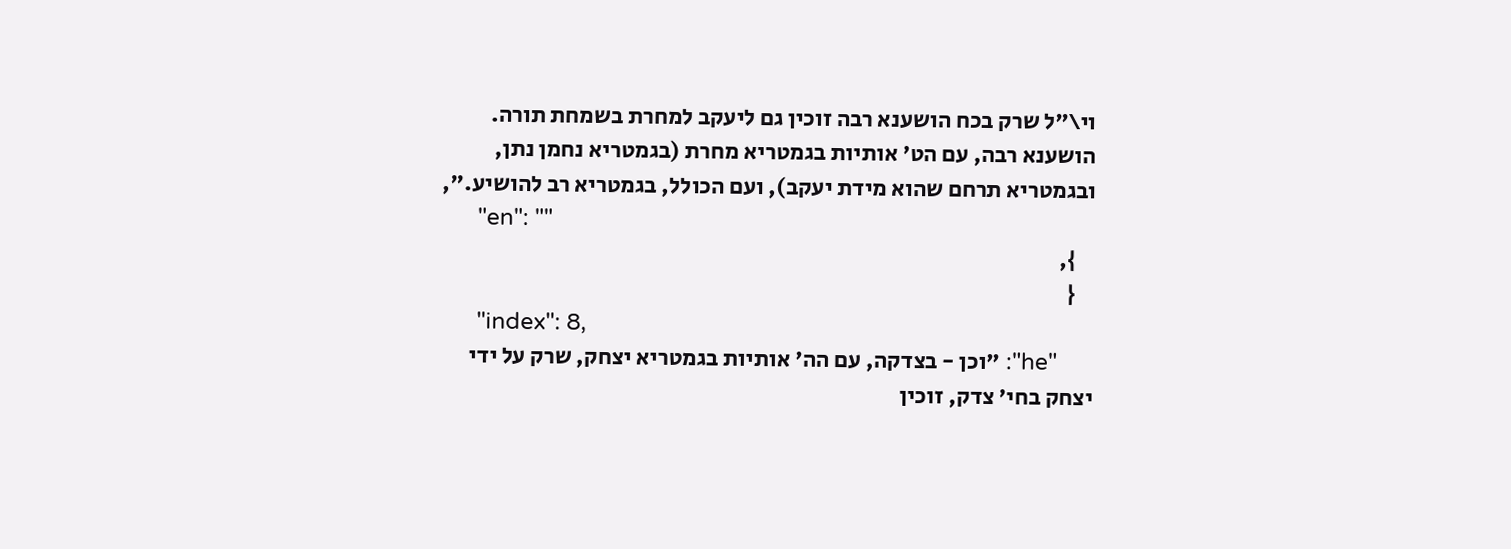וי\"ל שרק בכח הושענא רבה זוכין גם ליעקב למחרת בשמחת תורה. הושענא רבה, עם הט' אותיות בגמטריא מחרת (בגמטריא נחמן נתן, ובגמטריא תרחם שהוא מידת יעקב), ועם הכולל, בגמטריא רב להושיע.",
      "en": ""
    },
    {
      "index": 8,
      "he": "וכן - בצדקה, עם הה' אותיות בגמטריא יצחק, שרק על ידי יצחק בחי' צדק, זוכין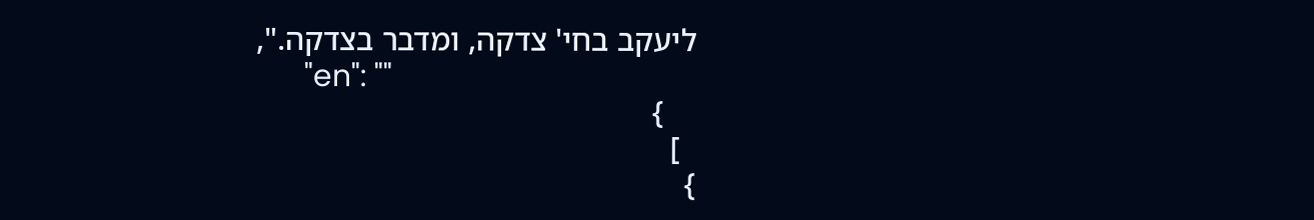ליעקב בחי' צדקה, ומדבר בצדקה.",
      "en": ""
    }
  ]
}